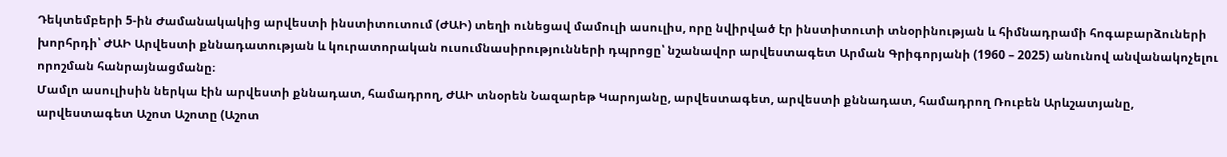Դեկտեմբերի 5-ին Ժամանակակից արվեստի ինստիտուտում (ԺԱԻ) տեղի ունեցավ մամուլի ասուլիս, որը նվիրված էր ինստիտուտի տնօրինության և հիմնադրամի հոգաբարձուների խորհրդի՝ ԺԱԻ Արվեստի քննադատության և կուրատորական ուսումնասիրությունների դպրոցը՝ նշանավոր արվեստագետ Արման Գրիգորյանի (1960 – 2025) անունով անվանակոչելու որոշման հանրայնացմանը։
Մամլո ասուլիսին ներկա էին արվեստի քննադատ, համադրող, ԺԱԻ տնօրեն Նազարեթ Կարոյանը, արվեստագետ, արվեստի քննադատ, համադրող Ռուբեն Արևշատյանը, արվեստագետ Աշոտ Աշոտը (Աշոտ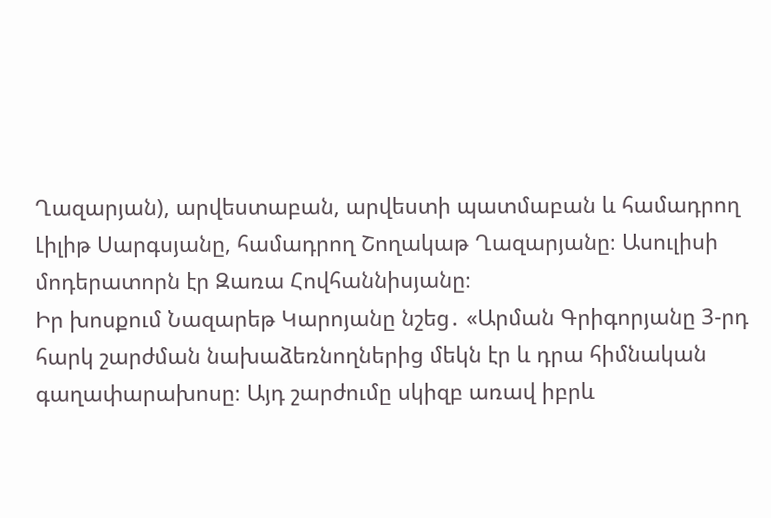Ղազարյան), արվեստաբան, արվեստի պատմաբան և համադրող Լիլիթ Սարգսյանը, համադրող Շողակաթ Ղազարյանը։ Ասուլիսի մոդերատորն էր Զառա Հովհաննիսյանը։
Իր խոսքում Նազարեթ Կարոյանը նշեց․ «Արման Գրիգորյանը 3-րդ հարկ շարժման նախաձեռնողներից մեկն էր և դրա հիմնական գաղափարախոսը։ Այդ շարժումը սկիզբ առավ իբրև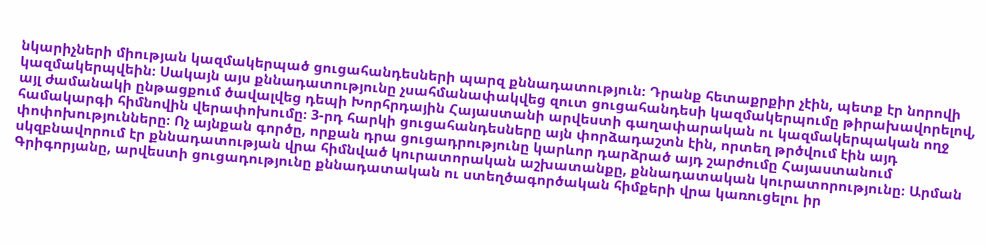նկարիչների միության կազմակերպած ցուցահանդեսների պարզ քննադատություն։ Դրանք հետաքրքիր չէին, պետք էր նորովի կազմակերպվեին։ Սակայն այս քննադատությունը չսահմանափակվեց զուտ ցուցահանդեսի կազմակերպումը թիրախավորելով, այլ ժամանակի ընթացքում ծավալվեց դեպի Խորհրդային Հայաստանի արվեստի գաղափարական ու կազմակերպական ողջ համակարգի հիմնովին վերափոխումը։ 3-րդ հարկի ցուցահանդեսները այն փորձադաշտն էին, որտեղ թրծվում էին այդ փոփոխությունները։ Ոչ այնքան գործը, որքան դրա ցուցադրությունը կարևոր դարձրած այդ շարժումը Հայաստանում սկզբնավորում էր քննադատության վրա հիմնված կուրատորական աշխատանքը, քննադատական կուրատորությունը։ Արման Գրիգորյանը, արվեստի ցուցադությունը քննադատական ու ստեղծագործական հիմքերի վրա կառուցելու իր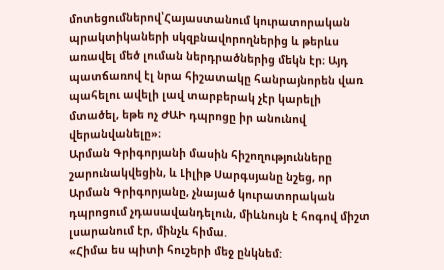մոտեցումներով՝Հայաստանում կուրատորական պրակտիկաների սկզբնավորողներից և թերևս առավել մեծ լուման ներդրածներից մեկն էր։ Այդ պատճառով էլ նրա հիշատակը հանրայնորեն վառ պահելու ավելի լավ տարբերակ չէր կարելի մտածել, եթե ոչ ԺԱԻ դպրոցը իր անունով վերանվանելը»։
Արման Գրիգորյանի մասին հիշողությունները շարունակվեցին, և Լիլիթ Սարգսյանը նշեց, որ Արման Գրիգորյանը, չնայած կուրատորական դպրոցում չդասավանդելուն, միևնույն է հոգով միշտ լսարանում էր, մինչև հիմա.
«Հիմա ես պիտի հուշերի մեջ ընկնեմ: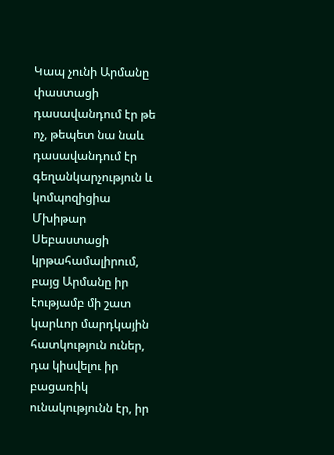Կապ չունի Արմանը փաստացի դասավանդում էր թե ոչ, թեպետ նա նաև դասավանդում էր գեղանկարչություն և կոմպոզիցիա Մխիթար Սեբաստացի կրթահամալիրում, բայց Արմանը իր էությամբ մի շատ կարևոր մարդկային հատկություն ուներ, դա կիսվելու իր բացառիկ ունակությունն էր, իր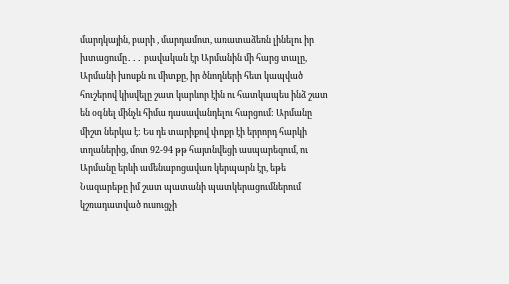մարդկային, բարի , մարդամոտ, առատաձեռն լինելու իր խտացումը․․․ բավական էր Արմանին մի հարց տալը, Արմանի խոսքն ու միտքը, իր ծնողների հետ կապված հուշերով կիսվելը շատ կարևոր էին ու հատկապես ինձ շատ են օգնել մինչև հիմա դասավանդելու հարցում: Արմանը միշտ ներկա է: Ես դե տարիքով փոքր էի երրորդ հարկի տղաներից, մոտ 92-94 թթ հայտնվեցի ասպարեզում, ու Արմանը երևի ամենաբոցավառ կերպարն էր, եթե Նազարեթը իմ շատ պատանի պատկերացումներում կշռադատված ուսուցչի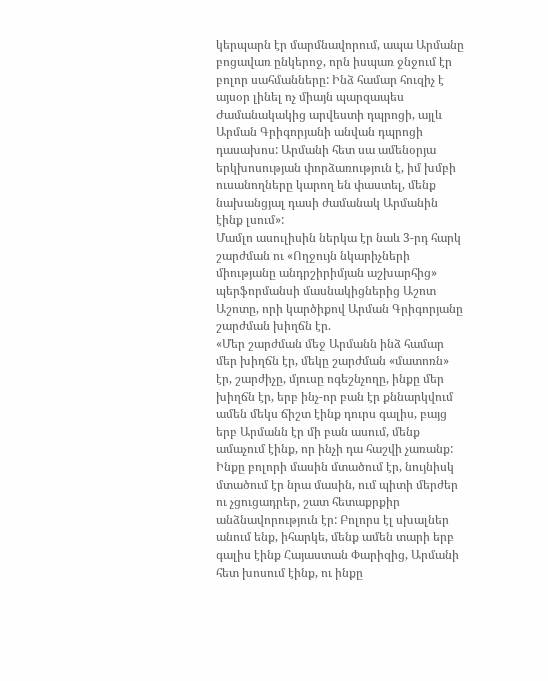կերպարն էր մարմնավորում, ապա Արմանը բոցավառ ընկերոջ, որն իսպառ ջնջում էր բոլոր սահմանները: Ինձ համար հուզիչ է այսօր լինել ոչ միայն պարզապես Ժամանակակից արվեստի դպրոցի, այլև Արման Գրիգորյանի անվան դպրոցի դասախոս: Արմանի հետ սա ամենօրյա երկխոսության փորձառություն է, իմ խմբի ուսանողները կարող են փաստել, մենք նախանցյալ դասի ժամանակ Արմանին էինք լսում»:
Մամլո ասուլիսին ներկա էր նաև 3-րդ հարկ շարժման ու «Ողջույն նկարիչների միությանը անդրշիրիմյան աշխարհից» պերֆորմանսի մասնակիցներից Աշոտ Աշոտը, որի կարծիքով Արման Գրիգորյանը շարժման խիղճն էր.
«Մեր շարժման մեջ Արմանն ինձ համար մեր խիղճն էր, մեկը շարժման «մատոռն» էր, շարժիչը, մյուսը ոգեշնչողը, ինքը մեր խիղճն էր, երբ ինչ-որ բան էր քննարկվում ամեն մեկս ճիշտ էինք դուրս գալիս, բայց երբ Արմանն էր մի բան ասում, մենք ամաչում էինք, որ ինչի դա հաշվի չառանք: Ինքը բոլորի մասին մտածում էր, նույնիսկ մտածում էր նրա մասին, ում պիտի մերժեր ու չցուցադրեր, շատ հետաքրքիր անձնավորություն էր: Բոլորս էլ սխալներ անում ենք, իհարկե, մենք ամեն տարի երբ գալիս էինք Հայաստան Փարիզից, Արմանի հետ խոսում էինք, ու ինքը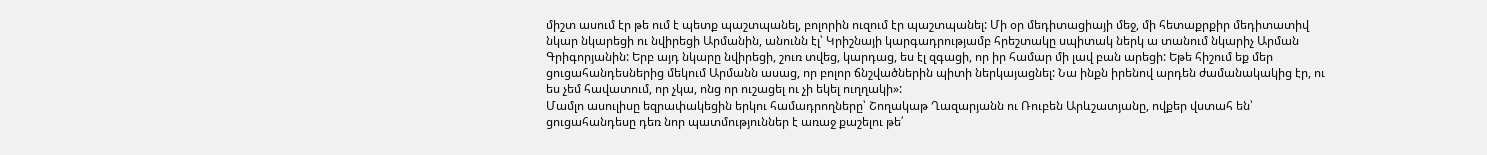միշտ ասում էր թե ում է պետք պաշտպանել, բոլորին ուզում էր պաշտպանել: Մի օր մեդիտացիայի մեջ, մի հետաքրքիր մեդիտատիվ նկար նկարեցի ու նվիրեցի Արմանին, անունն էլ՝ Կրիշնայի կարգադրությամբ հրեշտակը սպիտակ ներկ ա տանում նկարիչ Արման Գրիգորյանին: Երբ այդ նկարը նվիրեցի, շուռ տվեց, կարդաց, ես էլ զգացի, որ իր համար մի լավ բան արեցի: Եթե հիշում եք մեր ցուցահանդեսներից մեկում Արմանն ասաց, որ բոլոր ճնշվածներին պիտի ներկայացնել: Նա ինքն իրենով արդեն ժամանակակից էր, ու ես չեմ հավատում, որ չկա, ոնց որ ուշացել ու չի եկել ուղղակի»:
Մամլո ասուլիսը եզրափակեցին երկու համադրողները՝ Շողակաթ Ղազարյանն ու Ռուբեն Արևշատյանը, ովքեր վստահ են՝ ցուցահանդեսը դեռ նոր պատմություններ է առաջ քաշելու թե՛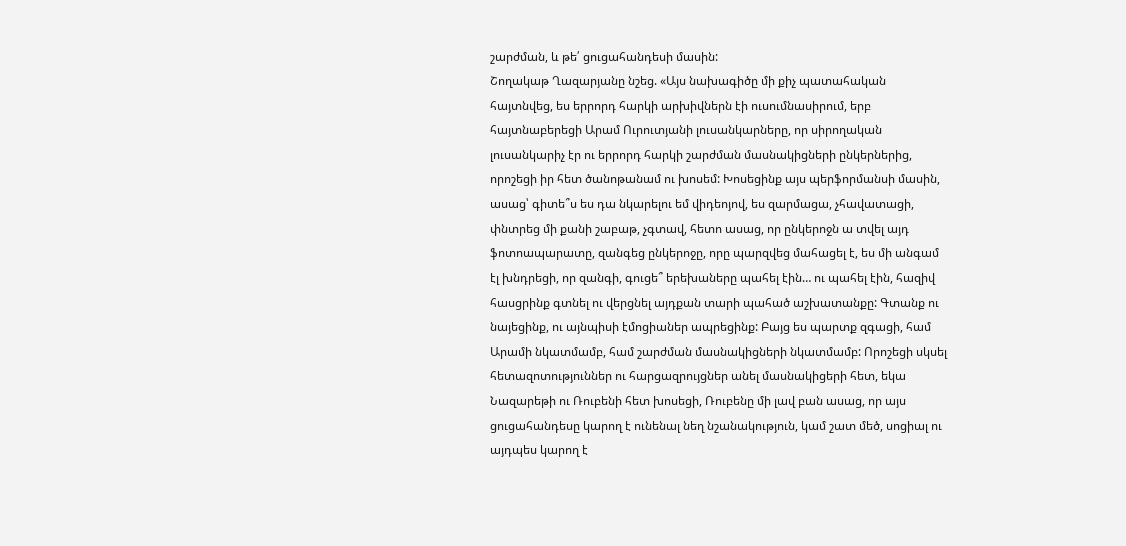շարժման, և թե՛ ցուցահանդեսի մասին:
Շողակաթ Ղազարյանը նշեց. «Այս նախագիծը մի քիչ պատահական հայտնվեց, ես երրորդ հարկի արխիվներն էի ուսումնասիրում, երբ հայտնաբերեցի Արամ Ուրուտյանի լուսանկարները, որ սիրողական լուսանկարիչ էր ու երրորդ հարկի շարժման մասնակիցների ընկերներից, որոշեցի իր հետ ծանոթանամ ու խոսեմ: Խոսեցինք այս պերֆորմանսի մասին, ասաց՝ գիտե՞ս ես դա նկարելու եմ վիդեոյով, ես զարմացա, չհավատացի, փնտրեց մի քանի շաբաթ, չգտավ, հետո ասաց, որ ընկերոջն ա տվել այդ ֆոտոապարատը, զանգեց ընկերոջը, որը պարզվեց մահացել է, ես մի անգամ էլ խնդրեցի, որ զանգի, գուցե՞ երեխաները պահել էին… ու պահել էին, հազիվ հասցրինք գտնել ու վերցնել այդքան տարի պահած աշխատանքը: Գտանք ու նայեցինք, ու այնպիսի էմոցիաներ ապրեցինք: Բայց ես պարտք զգացի, համ Արամի նկատմամբ, համ շարժման մասնակիցների նկատմամբ: Որոշեցի սկսել հետազոտություններ ու հարցազրույցներ անել մասնակիցերի հետ, եկա Նազարեթի ու Ռուբենի հետ խոսեցի, Ռուբենը մի լավ բան ասաց, որ այս ցուցահանդեսը կարող է ունենալ նեղ նշանակություն, կամ շատ մեծ, սոցիալ ու այդպես կարող է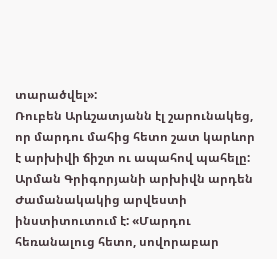տարածվել»:
Ռուբեն Արևշատյանն էլ շարունակեց, որ մարդու մահից հետո շատ կարևոր է արխիվի ճիշտ ու ապահով պահելը: Արման Գրիգորյանի արխիվն արդեն Ժամանակակից արվեստի ինստիտուտում է: «Մարդու հեռանալուց հետո, սովորաբար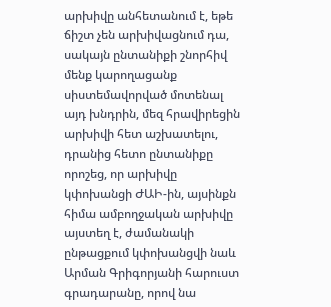արխիվը անհետանում է, եթե ճիշտ չեն արխիվացնում դա, սակայն ընտանիքի շնորհիվ մենք կարողացանք սիստեմավորված մոտենալ այդ խնդրին, մեզ հրավիրեցին արխիվի հետ աշխատելու, դրանից հետո ընտանիքը որոշեց, որ արխիվը կփոխանցի ԺԱԻ-ին, այսինքն հիմա ամբողջական արխիվը այստեղ է, ժամանակի ընթացքում կփոխանցվի նաև Արման Գրիգորյանի հարուստ գրադարանը, որով նա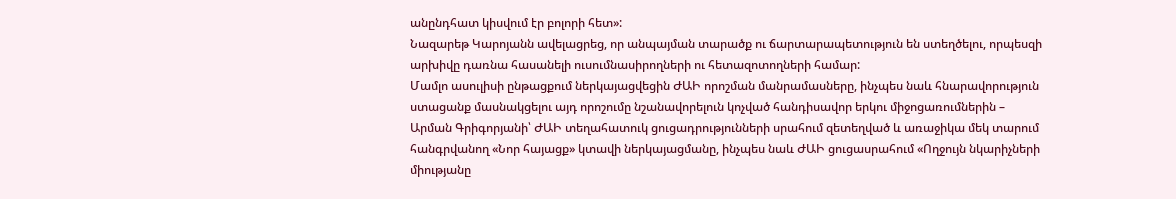անընդհատ կիսվում էր բոլորի հետ»:
Նազարեթ Կարոյանն ավելացրեց, որ անպայման տարածք ու ճարտարապետություն են ստեղծելու, որպեսզի արխիվը դառնա հասանելի ուսումնասիրողների ու հետազոտողների համար:
Մամլո ասուլիսի ընթացքում ներկայացվեցին ԺԱԻ որոշման մանրամասները, ինչպես նաև հնարավորություն ստացանք մասնակցելու այդ որոշումը նշանավորելուն կոչված հանդիսավոր երկու միջոցառումներին – Արման Գրիգորյանի՝ ԺԱԻ տեղահատուկ ցուցադրությունների սրահում զետեղված և առաջիկա մեկ տարում հանգրվանող «Նոր հայացք» կտավի ներկայացմանը, ինչպես նաև ԺԱԻ ցուցասրահում «Ողջույն նկարիչների միությանը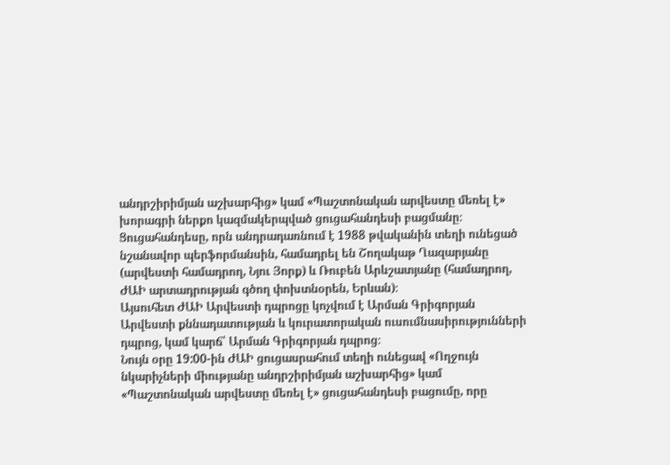անդրշիրիմյան աշխարհից» կամ «Պաշտոնական արվեստը մեռել է» խորագրի ներքո կազմակերպված ցուցահանդեսի բացմանը։ Ցուցահանդեսը, որն անդրադառնում է 1988 թվականին տեղի ունեցած նշանավոր պերֆորմանսին, համադրել են Շողակաթ Ղազարյանը (արվեստի համադրող, Նյու Յորք) և Ռուբեն Արևշատյանը (համադրող, ԺԱԻ արտադրության գծող փոխտնօրեն, Երևան)։
Այսուհետ ԺԱԻ Արվեստի դպրոցը կոչվում է Արման Գրիգորյան Արվեստի քննադատության և կուրատորական ուսումնասիրությունների դպրոց, կամ կարճ՝ Արման Գրիգորյան դպրոց։
Նույն օրը 19:00-ին ԺԱԻ ցուցասրահում տեղի ունեցավ «Ողջույն նկարիչների միությանը անդրշիրիմյան աշխարհից» կամ «Պաշտոնական արվեստը մեռել է» ցուցահանդեսի բացումը, որը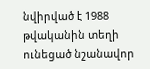նվիրված է 1988 թվականին տեղի ունեցած նշանավոր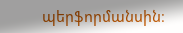պերֆորմանսին։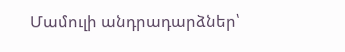Մամուլի անդրադարձներ՝